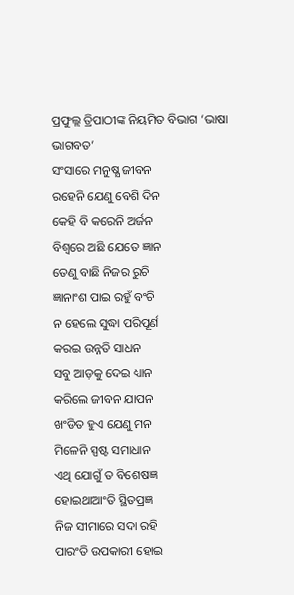ପ୍ରଫୁଲ୍ଲ ତ୍ରିପାଠୀଙ୍କ ନିୟମିତ ବିଭାଗ ‘ଭାଷା ଭାଗବତ’
ସଂସାରେ ମନୁଷ୍ଯ ଜୀବନ
ରହେନି ଯେଣୁ ବେଶି ଦିନ
କେହି ବି କରେନି ଅର୍ଜନ
ବିଶ୍ବରେ ଅଛି ଯେତେ ଜ୍ଞାନ
ତେଣୁ ବାଛି ନିଜର ରୁଚି
ଜ୍ଞାନାଂଶ ପାଇ ରହୁଁ ବଂଚି
ନ ହେଲେ ସୁଦ୍ଧା ପରିପୂର୍ଣ
କରଇ ଉନ୍ନତି ସାଧନ
ସବୁ ଆଡ଼କୁ ଦେଇ ଧ୍ୟାନ
କରିଲେ ଜୀବନ ଯାପନ
ଖଂଡିତ ହୁଏ ଯେଣୁ ମନ
ମିଳେନି ସ୍ପଷ୍ଟ ସମାଧାନ
ଏଥି ଯୋଗୁଁ ତ ବିଶେଷଜ୍ଞ
ହୋଇଥାଆଂତି ସ୍ଥିତପ୍ରଜ୍ଞ
ନିଜ ସୀମାରେ ସଦା ରହି
ପାରଂତି ଉପକାରୀ ହୋଇ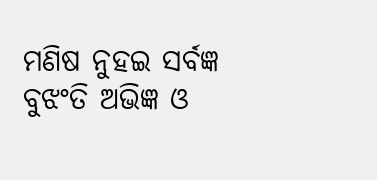ମଣିଷ ନୁହଇ ସର୍ବଜ୍ଞ
ବୁଝଂତି ଅଭିଜ୍ଞ ଓ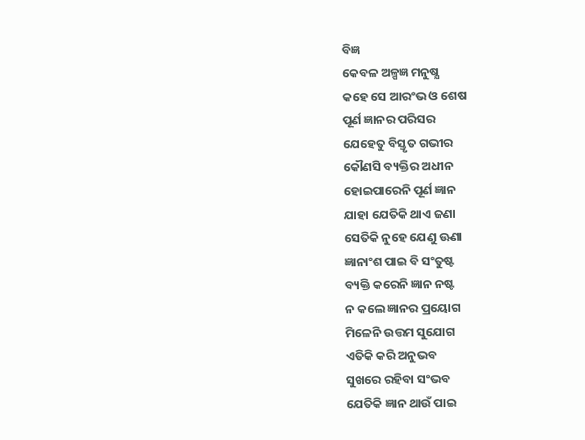ବିଜ୍ଞ
କେବଳ ଅଳ୍ପଜ୍ଞ ମନୁଷ୍ଯ
କହେ ସେ ଆରଂଭ ଓ ଶେଷ
ପୂର୍ଣ ଜ୍ଞାନର ପରିସର
ଯେହେତୁ ବିସ୍ତୃତ ଗଭୀର
କୌଣସି ବ୍ୟକ୍ତିର ଅଧୀନ
ହୋଇପାରେନି ପୂର୍ଣ ଜ୍ଞାନ
ଯାହା ଯେତିକି ଥାଏ ଜଣା
ସେତିକି ନୁହେ ଯେଣୁ ଊଣା
ଜ୍ଞାନାଂଶ ପାଇ ବି ସଂତୁଷ୍ଟ
ବ୍ୟକ୍ତି କରେନି ଜ୍ଞାନ ନଷ୍ଟ
ନ କଲେ ଜ୍ଞାନର ପ୍ରୟୋଗ
ମିଳେନି ଉତ୍ତମ ସୁଯୋଗ
ଏତିକି କରି ଅନୁଭବ
ସୁଖରେ ରହିବା ସଂଭବ
ଯେତିକି ଜ୍ଞାନ ଥାଉଁ ପାଇ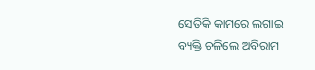ସେତିକି କାମରେ ଲଗାଇ
ବ୍ୟକ୍ତି ଚଳିଲେ ଅବିରାମ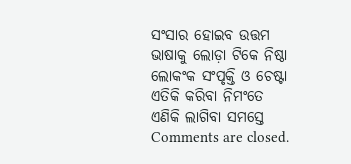ସଂସାର ହୋଇବ ଉତ୍ତମ
ଭାଷାକୁ ଲୋଡ଼ା ଟିକେ ନିଷ୍ଠା
ଲୋକଂକ ସଂପୃକ୍ତି ଓ ଚେଷ୍ଟା
ଏତିକି କରିବା ନିମଂତେ
ଏଣିକି ଲାଗିବା ସମସ୍ତେ
Comments are closed.